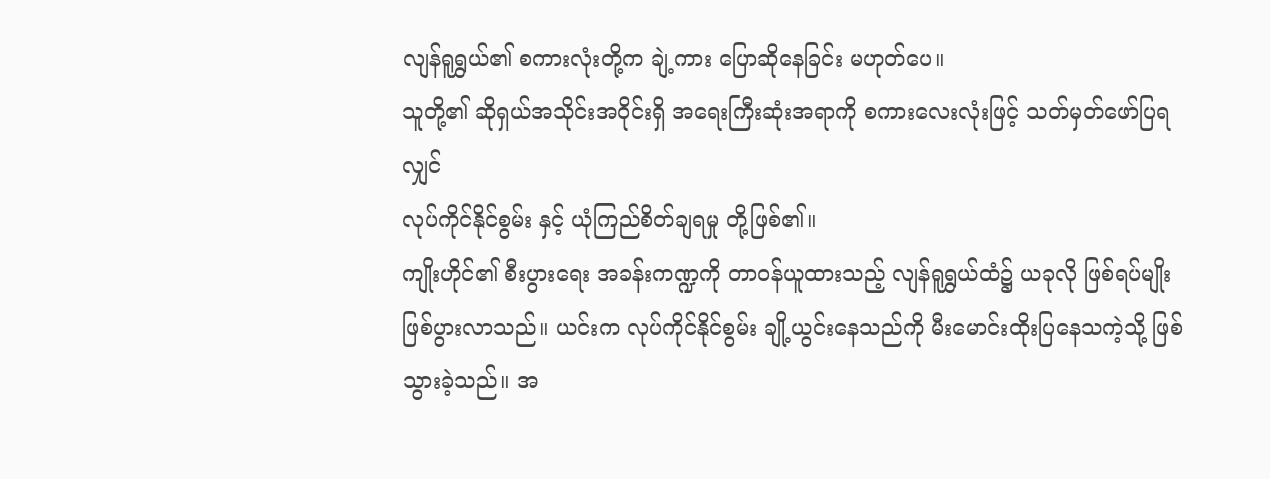လျန်ရူရွှယ်၏ စကားလုံးတို့က ချဲ့ကား ပြောဆိုနေခြင်း မဟုတ်ပေ။
သူတို့၏ ဆိုရှယ်အသိုင်းအဝိုင်းရှိ အရေးကြီးဆုံးအရာကို စကားလေးလုံးဖြင့် သတ်မှတ်ဖော်ပြရလျှင်
လုပ်ကိုင်နိုင်စွမ်း နှင့် ယုံကြည်စိတ်ချရမှု တို့ဖြစ်၏။
ကျိုးဟိုင်၏ စီးပွားရေး အခန်းကဏ္ဍကို တာဝန်ယူထားသည့် လျန်ရူရွှယ်ထံ၌ ယခုလို ဖြစ်ရပ်မျိုး ဖြစ်ပွားလာသည်။ ယင်းက လုပ်ကိုင်နိုင်စွမ်း ချို့ယွင်းနေသည်ကို မီးမောင်းထိုးပြနေသကဲ့သို့ ဖြစ်သွားခဲ့သည်။ အ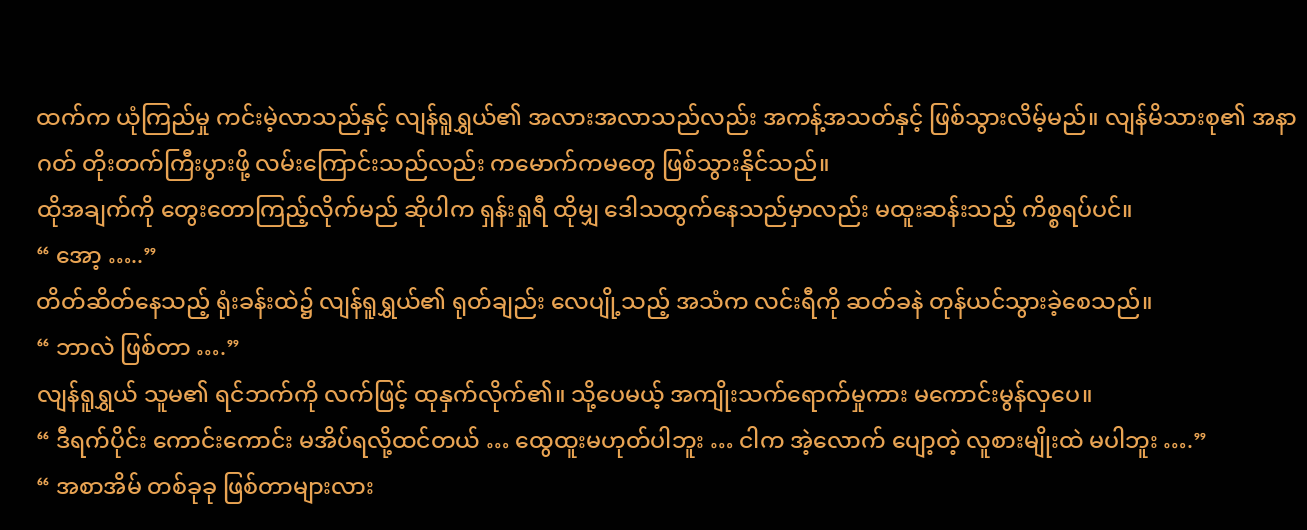ထက်က ယုံကြည်မှု ကင်းမဲ့လာသည်နှင့် လျန်ရူရွှယ်၏ အလားအလာသည်လည်း အကန့်အသတ်နှင့် ဖြစ်သွားလိမ့်မည်။ လျန်မိသားစု၏ အနာဂတ် တိုးတက်ကြီးပွားဖို့ လမ်းကြောင်းသည်လည်း ကမောက်ကမတွေ ဖြစ်သွားနိုင်သည်။
ထိုအချက်ကို တွေးတောကြည့်လိုက်မည် ဆိုပါက ရှန်းရှုရီ ထိုမျှ ဒေါသထွက်နေသည်မှာလည်း မထူးဆန်းသည့် ကိစ္စရပ်ပင်။
“ အော့ …..”
တိတ်ဆိတ်နေသည့် ရုံးခန်းထဲ၌ လျန်ရူရွှယ်၏ ရုတ်ချည်း လေပျို့သည့် အသံက လင်းရီကို ဆတ်ခနဲ တုန်ယင်သွားခဲ့စေသည်။
“ ဘာလဲ ဖြစ်တာ ….”
လျန်ရူရွှယ် သူမ၏ ရင်ဘက်ကို လက်ဖြင့် ထုနှက်လိုက်၏။ သို့ပေမယ့် အကျိုးသက်ရောက်မှုကား မကောင်းမွန်လှပေ။
“ ဒီရက်ပိုင်း ကောင်းကောင်း မအိပ်ရလို့ထင်တယ် … ထွေထူးမဟုတ်ပါဘူး … ငါက အဲ့လောက် ပျော့တဲ့ လူစားမျိုးထဲ မပါဘူး ….”
“ အစာအိမ် တစ်ခုခု ဖြစ်တာများလား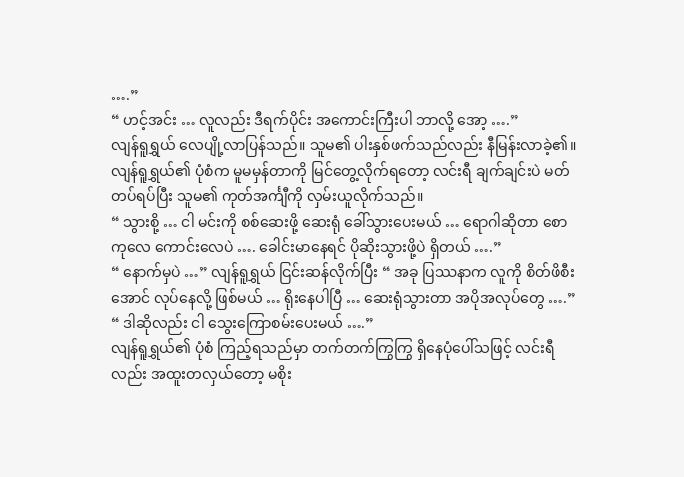….”
“ ဟင့်အင်း … လူလည်း ဒီရက်ပိုင်း အကောင်းကြီးပါ ဘာလို့ အော့ ….”
လျန်ရူရွှယ် လေပျို့လာပြန်သည်။ သူမ၏ ပါးနှစ်ဖက်သည်လည်း နီမြန်းလာခဲ့၏။
လျန်ရူရွှယ်၏ ပုံစံက မူမမှန်တာကို မြင်တွေ့လိုက်ရတော့ လင်းရီ ချက်ချင်းပဲ မတ်တပ်ရပ်ပြီး သူမ၏ ကုတ်အင်္ကျီကို လှမ်းယူလိုက်သည်။
“ သွားစို့ … ငါ မင်းကို စစ်ဆေးဖို့ ဆေးရုံ ခေါ်သွားပေးမယ် … ရောဂါဆိုတာ စောကုလေ ကောင်းလေပဲ …. ခေါင်းမာနေရင် ပိုဆိုးသွားဖို့ပဲ ရှိတယ် ….”
“ နောက်မှပဲ …” လျန်ရူရွှယ် ငြင်းဆန်လိုက်ပြီး “ အခု ပြဿနာက လူကို စိတ်ဖိစီးအောင် လုပ်နေလို့ ဖြစ်မယ် … ရိုးနေပါပြီ … ဆေးရုံသွားတာ အပိုအလုပ်တွေ ….”
“ ဒါဆိုလည်း ငါ သွေးကြောစမ်းပေးမယ် ….”
လျန်ရူရွှယ်၏ ပုံစံ ကြည့်ရသည်မှာ တက်တက်ကြွကြွ ရှိနေပုံပေါ်သဖြင့် လင်းရီလည်း အထူးတလှယ်တော့ မစိုး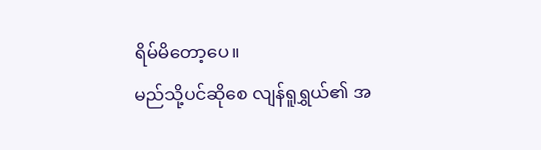ရိမ်မိတော့ပေ။
မည်သို့ပင်ဆိုစေ လျန်ရူရွှယ်၏ အ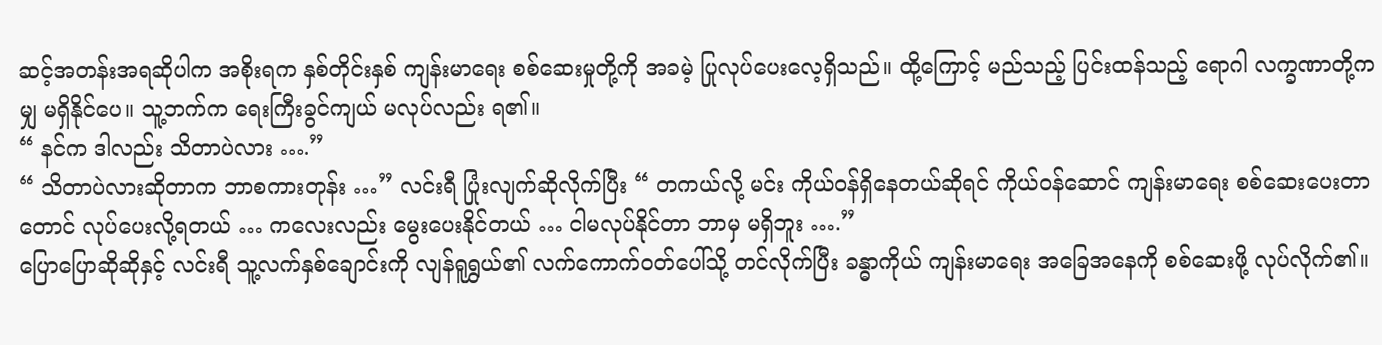ဆင့်အတန်းအရဆိုပါက အစိုးရက နှစ်တိုင်းနှစ် ကျန်းမာရေး စစ်ဆေးမှုတို့ကို အခမဲ့ ပြုလုပ်ပေးလေ့ရှိသည်။ ထို့ကြောင့် မည်သည့် ပြင်းထန်သည့် ရောဂါ လက္ခဏာတို့ကမျှ မရှိနိုင်ပေ။ သူ့ဘက်က ရေးကြီးခွင်ကျယ် မလုပ်လည်း ရ၏။
“ နင်က ဒါလည်း သိတာပဲလား ….”
“ သိတာပဲလားဆိုတာက ဘာစကားတုန်း …” လင်းရီ ပြုံးလျက်ဆိုလိုက်ပြီး “ တကယ်လို့ မင်း ကိုယ်ဝန်ရှိနေတယ်ဆိုရင် ကိုယ်ဝန်ဆောင် ကျန်းမာရေး စစ်ဆေးပေးတာတောင် လုပ်ပေးလို့ရတယ် … ကလေးလည်း မွေးပေးနိုင်တယ် … ငါမလုပ်နိုင်တာ ဘာမှ မရှိဘူး ….”
ပြောပြောဆိုဆိုနှင့် လင်းရီ သူ့လက်နှစ်ချောင်းကို လျန်ရူရွှယ်၏ လက်ကောက်ဝတ်ပေါ်သို့ တင်လိုက်ပြီး ခန္ဓာကိုယ် ကျန်းမာရေး အခြေအနေကို စစ်ဆေးဖို့ လုပ်လိုက်၏။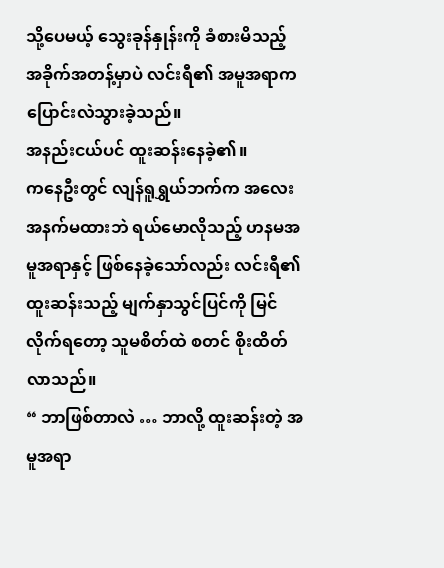သို့ပေမယ့် သွေးခုန်နှုန်းကို ခံစားမိသည့် အခိုက်အတန့်မှာပဲ လင်းရီ၏ အမူအရာက ပြောင်းလဲသွားခဲ့သည်။
အနည်းငယ်ပင် ထူးဆန်းနေခဲ့၏။
ကနေဦးတွင် လျန်ရူရွှယ်ဘက်က အလေးအနက်မထားဘဲ ရယ်မောလိုသည့် ဟနမအမူအရာနှင့် ဖြစ်နေခဲ့သော်လည်း လင်းရီ၏ ထူးဆန်းသည့် မျက်နှာသွင်ပြင်ကို မြင်လိုက်ရတော့ သူမစိတ်ထဲ စတင် စိုးထိတ်လာသည်။
“ ဘာဖြစ်တာလဲ … ဘာလို့ ထူးဆန်းတဲ့ အမူအရာ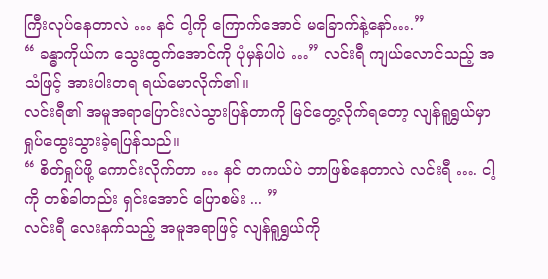ကြီးလုပ်နေတာလဲ … နင် ငါ့ကို ကြောက်အောင် မခြောက်နဲ့နော်….”
“ ခန္ဓာကိုယ်က သွေးထွက်အောင်ကို ပုံမှန်ပါပဲ …” လင်းရီ ကျယ်လောင်သည့် အသံဖြင့် အားပါးတရ ရယ်မောလိုက်၏။
လင်းရီ၏ အမူအရာပြောင်းလဲသွားပြန်တာကို မြင်တွေ့လိုက်ရတော့ လျန်ရူရွှယ်မှာ ရှုပ်ထွေးသွားခဲ့ရပြန်သည်။
“ စိတ်ရှုပ်ဖို့ ကောင်းလိုက်တာ … နင် တကယ်ပဲ ဘာဖြစ်နေတာလဲ လင်းရီ …. ငါ့ကို တစ်ခါတည်း ရှင်းအောင် ပြောစမ်း ... ”
လင်းရီ လေးနက်သည့် အမူအရာဖြင့် လျန်ရူရွှယ်ကို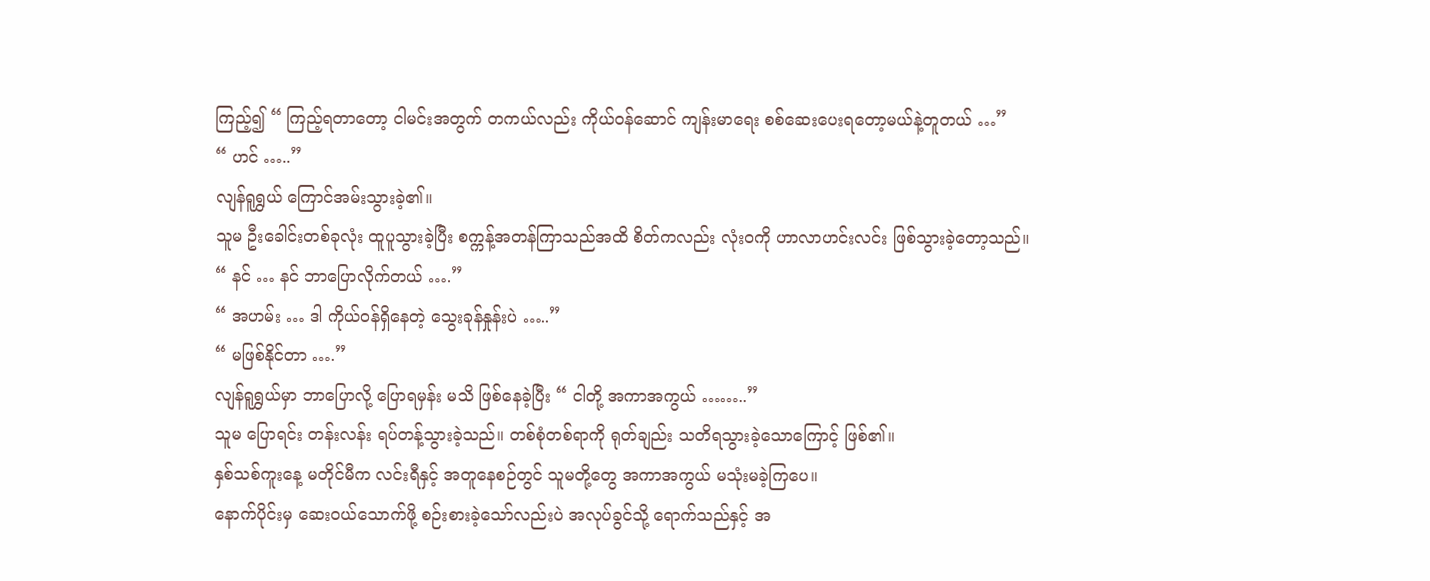ကြည့်၍ “ ကြည့်ရတာတော့ ငါမင်းအတွက် တကယ်လည်း ကိုယ်ဝန်ဆောင် ကျန်းမာရေး စစ်ဆေးပေးရတော့မယ်နဲ့တူတယ် …”
“ ဟင် …..”
လျန်ရူရွှယ် ကြောင်အမ်းသွားခဲ့၏။
သူမ ဦးခေါင်းတစ်ခုလုံး ထူပူသွားခဲ့ပြီး စက္ကန့်အတန်ကြာသည်အထိ စိတ်ကလည်း လုံး၀ကို ဟာလာဟင်းလင်း ဖြစ်သွားခဲ့တော့သည်။
“ နင် … နင် ဘာပြောလိုက်တယ် ….”
“ အဟမ်း … ဒါ ကိုယ်ဝန်ရှိနေတဲ့ သွေးခုန်နှုန်းပဲ …..”
“ မဖြစ်နိုင်တာ ….”
လျန်ရူရွှယ်မှာ ဘာပြောလို့ ပြောရမှန်း မသိ ဖြစ်နေခဲ့ပြီး “ ငါတို့ အကာအကွယ် ……..”
သူမ ပြောရင်း တန်းလန်း ရပ်တန့်သွားခဲ့သည်။ တစ်စုံတစ်ရာကို ရုတ်ချည်း သတိရသွားခဲ့သောကြောင့် ဖြစ်၏။
နှစ်သစ်ကူးနေ့ မတိုင်မီက လင်းရီနှင့် အတူနေစဉ်တွင် သူမတို့တွေ အကာအကွယ် မသုံးမခဲ့ကြပေ။
နောက်ပိုင်းမှ ဆေးဝယ်သောက်ဖို့ စဉ်းစားခဲ့သော်လည်းပဲ အလုပ်ခွင်သို့ ရောက်သည်နှင့် အ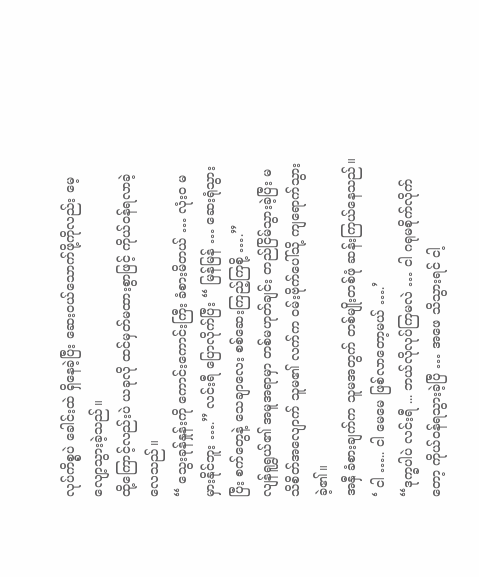လုပ်ကိစ္စပဲ ခေါင်းထဲ ရှိနေခဲ့ပြီး ဆေးဝယ်သောက်ဖို့ကိုလည်း မေ့လျော့သွားခဲ့သည်။
ထို့ကြောင့်လည်းပဲ ယခုလို ထင်မှတ်မထားစွာဖြင့် ကိုယ်ဝန်ရလာခဲ့လေသည်။
“ သွေးခုန်နှုန်းကို ကောင်းကောင်းကြီး ခံစားမိတယ် … လုံးဝ မမှားနိုင်ဘူး ….” လင်းရီ ပြောလိုက်ပြီး “ မြန်မြန် … ဆေးရုံသွားပြီး စက်တွေနဲ့ သေချာလေး စစ်ဆေးကြည့်ကြစို့ ….”
လျန်ရူရွှယ်၏ အမူအရာမှာ တစ်မဟုတ်ချင်း တည်ငြိမ်သွားခဲ့ပြီး မသိစိတ်အလျောက် သူမ၏ လက်က ဝမ်းဗိုက်ပေါ်သို့ ကျရောက်သွားခဲ့၏။
အနှီ ခံစားချက်က သူမအတွက် တစ်မျိုးတစ်ဖုံ ဆန်းကြယ်နေသည်။
‘ ငါ ….. ငါ မေမေ ဖြစ်လာတော့မယ် ….’
“ဒုက္ခပါပဲ လင်းရီ ... ဘယ်လိုလုပ်ကြမလဲ … ငါ ဂရုမစိုက်လိုက်တော့ ကိုယ်ဝန်ရသွားခဲ့ပြီ … အဖေ သိသွားရင် ငါ့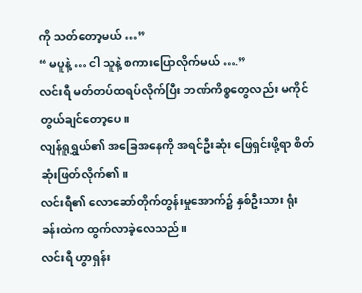ကို သတ်တော့မယ် …”
“ မပူနဲ့ … ငါ သူနဲ့ စကားပြောလိုက်မယ် ….”
လင်းရီ မတ်တပ်ထရပ်လိုက်ပြီး ဘဏ်ကိစ္စတွေလည်း မကိုင်တွယ်ချင်တော့ပေ။
လျန်ရူရွှယ်၏ အခြေအနေကို အရင်ဦးဆုံး ဖြေရှင်းဖို့ရာ စိတ်ဆုံးဖြတ်လိုက်၏။
လင်းရီ၏ လောဆော်တိုက်တွန်းမှုအောက်၌ နှစ်ဦးသား ရုံးခန်းထဲက ထွက်လာခဲ့လေသည်။
လင်းရီ ဟွာရှန်း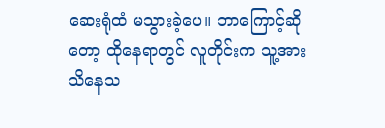ဆေးရုံထံ မသွားခဲ့ပေ။ ဘာကြောင့်ဆိုတော့ ထိုနေရာတွင် လူတိုင်းက သူ့အား သိနေသ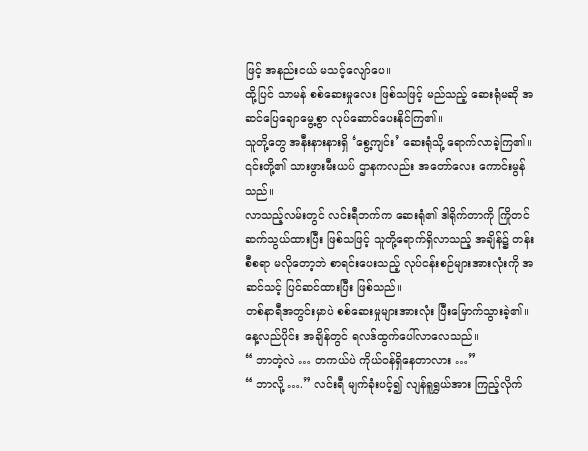ဖြင့် အနည်းငယ် မသင့်လျော်ပေ။
ထို့ပြင် သာမန် စစ်ဆေးမှုလေး ဖြစ်သဖြင့် မည်သည့် ဆေးရုံမဆို အဆင်ပြေချောမွေ့စွာ လုပ်ဆောင်ပေးနိုင်ကြ၏။
သူတို့တွေ အနီးနားနားရှိ ‘စွေ့ကျင်း’ ဆေးရုံသို့ ရောက်လာခဲ့ကြ၏။ ၎င်းတို့၏ သားဖွားမီးယပ် ဌာနကလည်း အတော်လေး ကောင်းမွန်သည်။
လာသည့်လမ်းတွင် လင်းရီဘက်က ဆေးရုံ၏ ဒါရိုက်တာကို ကြိုတင် ဆက်သွယ်ထားပြီး ဖြစ်သဖြင့် သူတို့ရောက်ရှိလာသည့် အချိန်၌ တန်းစီစရာ မလိုတော့ဘဲ စာရင်းပေးသည့် လုပ်ငန်းစဉ်များအားလုံးကို အဆင်သင့် ပြင်ဆင်ထားပြီး ဖြစ်သည်။
တစ်နာရီအတွင်းမှာပဲ စစ်ဆေးမှုများအားလုံး ပြီးမြောက်သွားခဲ့၏။ နေ့လည်ပိုင်း အချိန်တွင် ရလဒ်ထွက်ပေါ်လာလေသည်။
“ ဘာတဲ့လဲ … တကယ်ပဲ ကိုယ်ဝန်ရှိနေတာလား …”
“ ဘာလို့ ….” လင်းရီ မျက်ခုံးပင့်၍ လျန်ရူရွှယ်အား ကြည့်လိုက်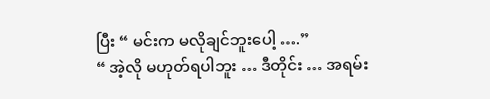ပြီး “ မင်းက မလိုချင်ဘူးပေါ့ ….”
“ အဲ့လို မဟုတ်ရပါဘူး … ဒီတိုင်း … အရမ်း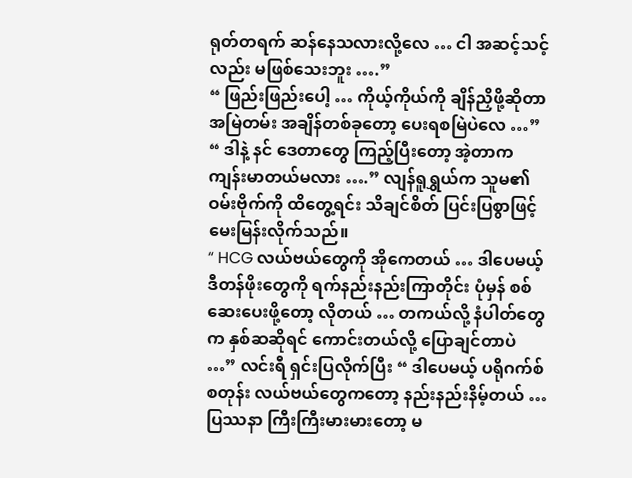ရုတ်တရက် ဆန်နေသလားလို့လေ … ငါ အဆင့်သင့်လည်း မဖြစ်သေးဘူး ….”
“ ဖြည်းဖြည်းပေါ့ … ကိုယ့်ကိုယ်ကို ချိန်ညှိဖို့ဆိုတာ အမြဲတမ်း အချိန်တစ်ခုတော့ ပေးရစမြဲပဲလေ …”
“ ဒါနဲ့ နင် ဒေတာတွေ ကြည့်ပြီးတော့ အဲ့တာက ကျန်းမာတယ်မလား ….” လျန်ရူရွှယ်က သူမ၏ ဝမ်းဗိုက်ကို ထိတွေ့ရင်း သိချင်စိတ် ပြင်းပြစွာဖြင့် မေးမြန်းလိုက်သည်။
“ HCG လယ်ဗယ်တွေကို အိုကေတယ် … ဒါပေမယ့် ဒီတန်ဖိုးတွေကို ရက်နည်းနည်းကြာတိုင်း ပုံမှန် စစ်ဆေးပေးဖို့တော့ လိုတယ် … တကယ်လို့ နံပါတ်တွေက နှစ်ဆဆိုရင် ကောင်းတယ်လို့ ပြောချင်တာပဲ …” လင်းရီ ရှင်းပြလိုက်ပြီး “ ဒါပေမယ့် ပရိုဂက်စ်စတုန်း လယ်ဗယ်တွေကတော့ နည်းနည်းနိမ့်တယ် … ပြဿနာ ကြီးကြီးမားမားတော့ မ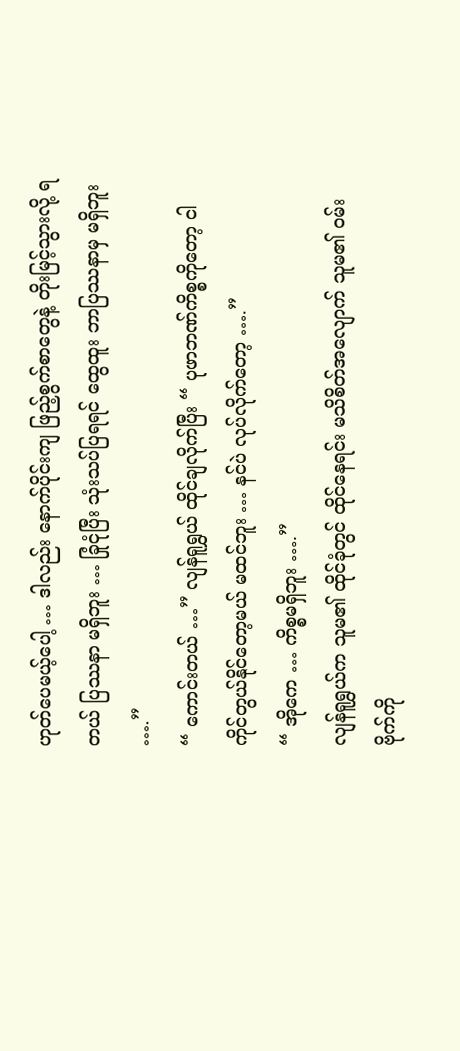ဟုတ်ပေမယ့်ပေါ့ … ဒါလည်း နောက်ပိုင်းကျ ဖြည့်စွက်စာတွေနဲ့ တိုးမြင့်သွားလို့ ရတယ် ပြဿနာ မရှိဘူး … ခြုံငုံပြီး သုံးသပ်ပြရရင် ထွေထူး ဘာပြဿနာမှ မရှိဘူး ….”
“ ကောင်းတယ် …” လျန်ရူရွှယ် ထိုင်ချလိုက်ပြီး “ ပုဖာဘဏ်ကိစ္စကိုတော့ ငါ ကိုင်တွယ်နိုင်တော့မယ် မထင်ဘူး … နင်ပဲ လုပ်လိုက်တော့ ….”
“ အိုကေ … ကိစ္စမရှိဘူး ….”
လျန်ရူရွှယ်က သူမ၏ ထိုင်ခုံတွင် ထိုင်နေရင်း မသိစိတ်အလျောက် သူမ၏ ဝမ်းဗိုက်ကို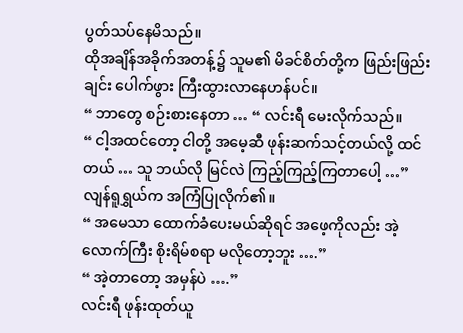ပွတ်သပ်နေမိသည်။
ထိုအချိန်အခိုက်အတန့်၌ သူမ၏ မိခင်စိတ်တို့က ဖြည်းဖြည်းချင်း ပေါက်ဖွား ကြီးထွားလာနေဟန်ပင်။
“ ဘာတွေ စဉ်းစားနေတာ … “ လင်းရီ မေးလိုက်သည်။
“ ငါ့အထင်တော့ ငါတို့ အမေ့ဆီ ဖုန်းဆက်သင့်တယ်လို့ ထင်တယ် … သူ ဘယ်လို မြင်လဲ ကြည့်ကြည့်ကြတာပေါ့ …” လျန်ရူရွှယ်က အကြံပြုလိုက်၏။
“ အမေသာ ထောက်ခံပေးမယ်ဆိုရင် အဖေ့ကိုလည်း အဲ့လောက်ကြီး စိုးရိမ်စရာ မလိုတော့ဘူး ….”
“ အဲ့တာတော့ အမှန်ပဲ ….”
လင်းရီ ဖုန်းထုတ်ယူ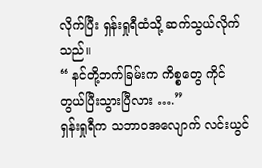လိုက်ပြီး ရှန်းရှုရီထံသို့ ဆက်သွယ်လိုက်သည်။
“ နင်တို့ဘက်ခြမ်းက ကိစ္စတွေ ကိုင်တွယ်ပြီးသွားပြီလား ….”
ရှန်းရှုရီက သဘာဝအလျောက် လင်းယွင်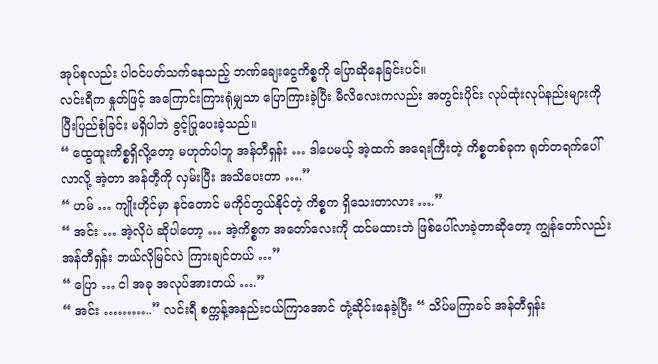အုပ်စုလည်း ပါဝင်ပတ်သက်နေသည့် ဘဏ်ချေးငွေကိစ္စကို ပြောဆိုနေခြင်းပင်။
လင်းရီက နှုတ်ဖြင့် အကြောင်းကြားရုံမျှသာ ပြောကြားခဲ့ပြီး မီလိလေးကလည်း အတွင်းပိုင်း လုပ်ထုံးလုပ်နည်းများကို ပြီးပြည်စုံခြင်း မရှိပါဘဲ ခွင့်ပြုပေးခဲ့သည်။
“ ထွေထူးကိစ္စရှိလို့တော့ မဟုတ်ပါဘူ အန်တီရှန်း … ဒါပေမယ့် အဲ့ထက် အရေးကြီးတဲ့ ကိစ္စတစ်ခုက ရုတ်တရက်ပေါ်လာလို့ အဲ့တာ အန်တီ့ကို လှမ်းပြီး အသိပေးတာ ….”
“ ဟမ် … ကျိုးဟိုင်မှာ နင်တောင် မကိုင်တွယ်နိုင်တဲ့ ကိစ္စက ရှိသေးတာလား ….”
“ အင်း … အဲ့လိုပဲ ဆိုပါတော့ … အဲ့ကိစ္စက အတော်လေးကို ထင်မထားဘဲ ဖြစ်ပေါ်လာခဲ့တာဆိုတော့ ကျွန်တော်လည်း အန်တီရှန်း ဘယ်လိုမြင်လဲ ကြားချင်တယ် …”
“ ပြော … ငါ အခု အလုပ်အားတယ် ….”
“ အင်း ………..” လင်းရီ စက္ကန့်အနည်းငယ်ကြာအောင် တုံ့ဆိုင်းနေခဲ့ပြီး “ သိပ်မကြာခင် အန်တီရှန်း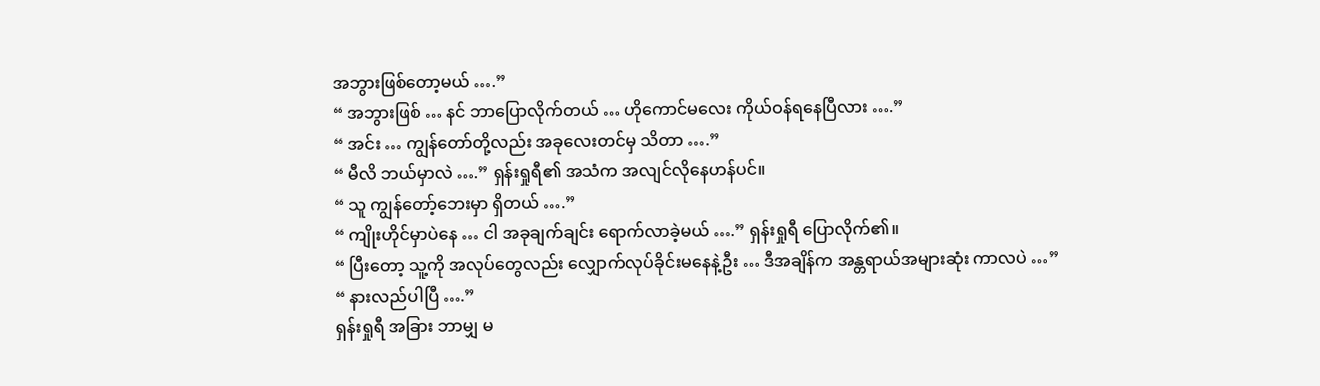အဘွားဖြစ်တော့မယ် ….”
“ အဘွားဖြစ် … နင် ဘာပြောလိုက်တယ် … ဟိုကောင်မလေး ကိုယ်ဝန်ရနေပြီလား ….”
“ အင်း … ကျွန်တော်တို့လည်း အခုလေးတင်မှ သိတာ ….”
“ မီလိ ဘယ်မှာလဲ ….” ရှန်းရှုရီ၏ အသံက အလျင်လိုနေဟန်ပင်။
“ သူ ကျွန်တော့်ဘေးမှာ ရှိတယ် ….”
“ ကျိုးဟိုင်မှာပဲနေ … ငါ အခုချက်ချင်း ရောက်လာခဲ့မယ် ….” ရှန်းရှုရီ ပြောလိုက်၏။
“ ပြီးတော့ သူ့ကို အလုပ်တွေလည်း လျှောက်လုပ်ခိုင်းမနေနဲ့ဦး … ဒီအချိန်က အန္တရာယ်အများဆုံး ကာလပဲ …”
“ နားလည်ပါပြီ ….”
ရှန်းရှုရီ အခြား ဘာမျှ မ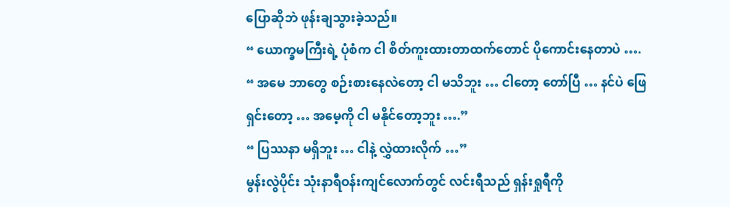ပြောဆိုဘဲ ဖုန်းချသွားခဲ့သည်။
“ ယောက္ခမကြီးရဲ့ ပုံစံက ငါ စိတ်ကူးထားတာထက်တောင် ပိုကောင်းနေတာပဲ ….
“ အမေ ဘာတွေ စဉ်းစားနေလဲတော့ ငါ မသိဘူး … ငါတော့ တော်ပြီ … နင်ပဲ ဖြေရှင်းတော့ … အမေ့ကို ငါ မနိုင်တော့ဘူး ….”
“ ပြဿနာ မရှိဘူး … ငါနဲ့ လွှဲထားလိုက် …”
မွန်းလွဲပိုင်း သုံးနာရီဝန်းကျင်လောက်တွင် လင်းရီသည် ရှန်းရှုရီကို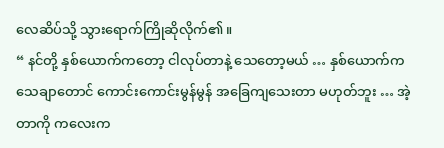လေဆိပ်သို့ သွားရောက်ကြိုဆိုလိုက်၏။
“ နင်တို့ နှစ်ယောက်ကတော့ ငါလုပ်တာနဲ့ သေတော့မယ် … နှစ်ယောက်က သေချာတောင် ကောင်းကောင်းမွန်မွန် အခြေကျသေးတာ မဟုတ်ဘူး … အဲ့တာကို ကလေးက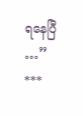ရနေပြီ …”
***